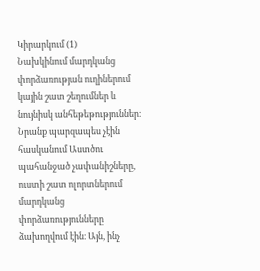Կիրարկում (1)
Նախկինում մարդկանց փորձառության ուղիներում կային շատ շեղումներ և նույնիսկ անհեթեթություններ։ Նրանք պարզապես չէին հասկանում Աստծու պահանջած չափանիշները, ուստի շատ ոլորտներում մարդկանց փորձառությունները ձախողվում էին։ Այն, ինչ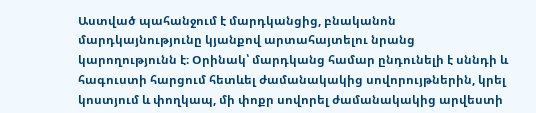Աստված պահանջում է մարդկանցից, բնականոն մարդկայնությունը կյանքով արտահայտելու նրանց կարողությունն է։ Օրինակ՝ մարդկանց համար ընդունելի է սննդի և հագուստի հարցում հետևել ժամանակակից սովորույթներին, կրել կոստյում և փողկապ, մի փոքր սովորել ժամանակակից արվեստի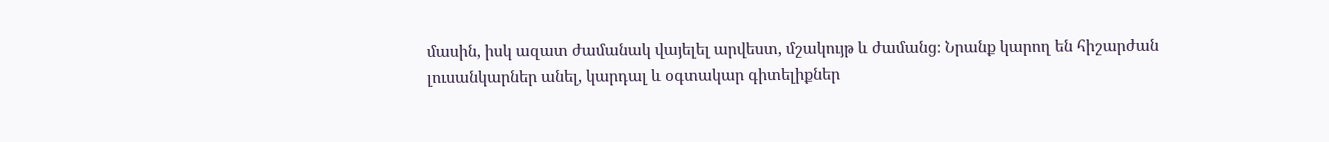մասին, իսկ ազատ ժամանակ վայելել արվեստ, մշակույթ և ժամանց։ Նրանք կարող են հիշարժան լուսանկարներ անել, կարդալ և օգտակար գիտելիքներ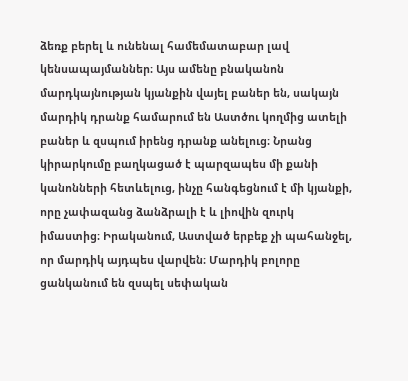ձեռք բերել և ունենալ համեմատաբար լավ կենսապայմաններ։ Այս ամենը բնականոն մարդկայնության կյանքին վայել բաներ են, սակայն մարդիկ դրանք համարում են Աստծու կողմից ատելի բաներ և զսպում իրենց դրանք անելուց։ Նրանց կիրարկումը բաղկացած է պարզապես մի քանի կանոնների հետևելուց, ինչը հանգեցնում է մի կյանքի, որը չափազանց ձանձրալի է և լիովին զուրկ իմաստից։ Իրականում, Աստված երբեք չի պահանջել, որ մարդիկ այդպես վարվեն։ Մարդիկ բոլորը ցանկանում են զսպել սեփական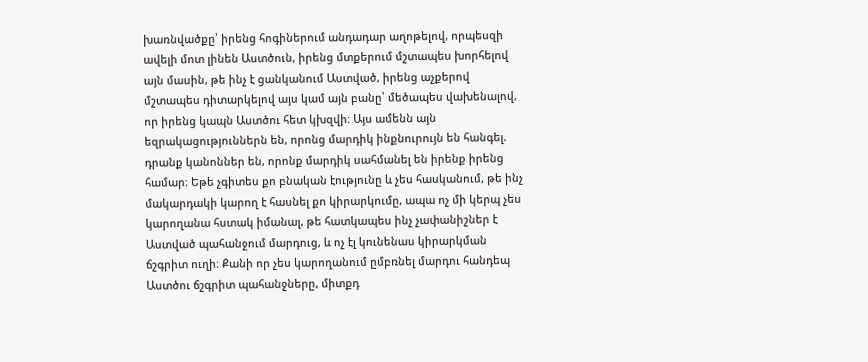խառնվածքը՝ իրենց հոգիներում անդադար աղոթելով, որպեսզի ավելի մոտ լինեն Աստծուն, իրենց մտքերում մշտապես խորհելով այն մասին, թե ինչ է ցանկանում Աստված, իրենց աչքերով մշտապես դիտարկելով այս կամ այն բանը՝ մեծապես վախենալով, որ իրենց կապն Աստծու հետ կխզվի։ Այս ամենն այն եզրակացություններն են, որոնց մարդիկ ինքնուրույն են հանգել. դրանք կանոններ են, որոնք մարդիկ սահմանել են իրենք իրենց համար։ Եթե չգիտես քո բնական էությունը և չես հասկանում, թե ինչ մակարդակի կարող է հասնել քո կիրարկումը, ապա ոչ մի կերպ չես կարողանա հստակ իմանալ, թե հատկապես ինչ չափանիշներ է Աստված պահանջում մարդուց, և ոչ էլ կունենաս կիրարկման ճշգրիտ ուղի։ Քանի որ չես կարողանում ըմբռնել մարդու հանդեպ Աստծու ճշգրիտ պահանջները, միտքդ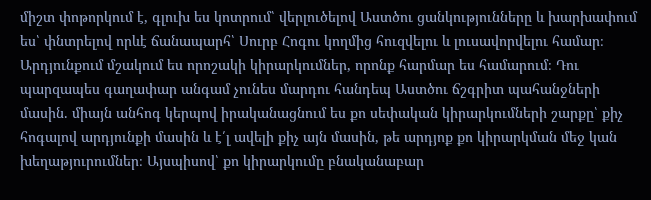միշտ փոթորկում է, գլուխ ես կոտրում՝ վերլուծելով Աստծու ցանկությունները և խարխափում ես՝ փնտրելով որևէ ճանապարհ՝ Սուրբ Հոգու կողմից հուզվելու և լուսավորվելու համար։ Արդյունքում մշակում ես որոշակի կիրարկումներ, որոնք հարմար ես համարում։ Դու պարզապես գաղափար անգամ չունես մարդու հանդեպ Աստծու ճշգրիտ պահանջների մասին. միայն անհոգ կերպով իրականացնում ես քո սեփական կիրարկումների շարքը՝ քիչ հոգալով արդյունքի մասին և է՛լ ավելի քիչ այն մասին, թե արդյոք քո կիրարկման մեջ կան խեղաթյուրումներ։ Այսպիսով՝ քո կիրարկումը բնականաբար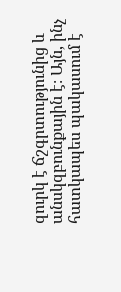զուրկ է ճշգրտությունից և անսկզբունքային է։ Այն, ինչ հատկապես պակասում է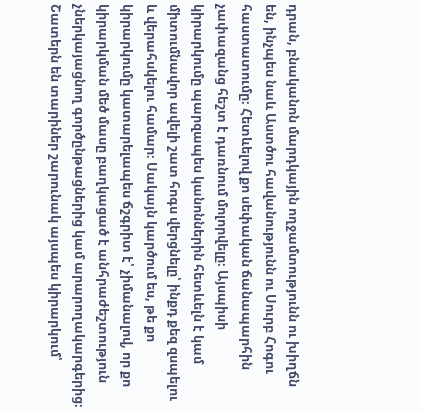դրան, բնականոն մարդկային ողջամտությունն ու խիղճն են, ինչպես նաև Աստծու հավանությունն ու Սուրբ Հոգու հաստատումը։ Հետևելով քո սեփական ճանապարհին չափազանց հեշտ է դառնում մոլորվելը։ Այսպիսի կիրարկումը պարզապես կանոններին հետևելն է կամ միտումնավոր ավելի շատ հոգս վերցնելը՝ ինքդ քեզ զսպելու և վերահսկելու համար։ Սակայն կարծում ես, թե քո կիրարկումը կատարելապես ճշգրիտ է՝ չիմանալով, որ քո կիրարկման մեծ մասը բաղկացած է անհրաժեշտություն չներկայացնող գործընթացներից կամ արարողակարգերից։ Շատերն են տարիներ շարունակ այսպես կիրարկում՝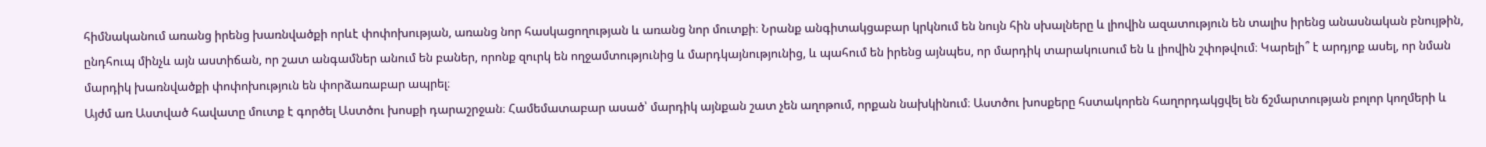հիմնականում առանց իրենց խառնվածքի որևէ փոփոխության, առանց նոր հասկացողության և առանց նոր մուտքի։ Նրանք անգիտակցաբար կրկնում են նույն հին սխալները և լիովին ազատություն են տալիս իրենց անասնական բնույթին, ընդհուպ մինչև այն աստիճան, որ շատ անգամներ անում են բաներ, որոնք զուրկ են ողջամտությունից և մարդկայնությունից, և պահում են իրենց այնպես, որ մարդիկ տարակուսում են և լիովին շփոթվում։ Կարելի՞ է արդյոք ասել, որ նման մարդիկ խառնվածքի փոփոխություն են փորձառաբար ապրել։
Այժմ առ Աստված հավատը մուտք է գործել Աստծու խոսքի դարաշրջան։ Համեմատաբար ասած՝ մարդիկ այնքան շատ չեն աղոթում, որքան նախկինում։ Աստծու խոսքերը հստակորեն հաղորդակցվել են ճշմարտության բոլոր կողմերի և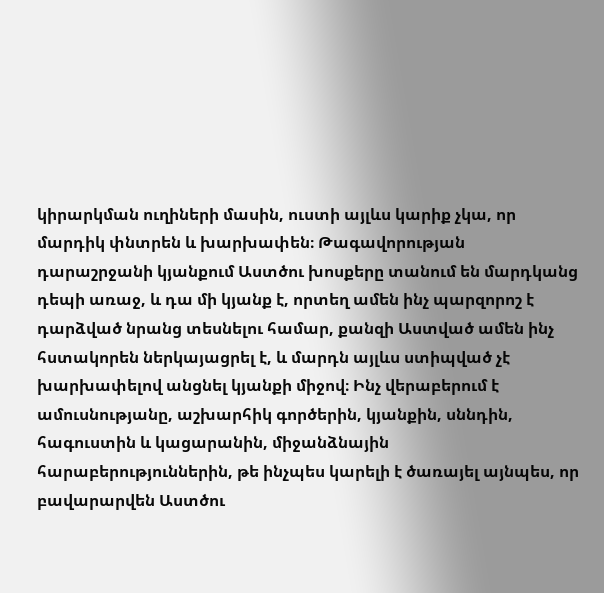կիրարկման ուղիների մասին, ուստի այլևս կարիք չկա, որ մարդիկ փնտրեն և խարխափեն։ Թագավորության դարաշրջանի կյանքում Աստծու խոսքերը տանում են մարդկանց դեպի առաջ, և դա մի կյանք է, որտեղ ամեն ինչ պարզորոշ է դարձված նրանց տեսնելու համար, քանզի Աստված ամեն ինչ հստակորեն ներկայացրել է, և մարդն այլևս ստիպված չէ խարխափելով անցնել կյանքի միջով։ Ինչ վերաբերում է ամուսնությանը, աշխարհիկ գործերին, կյանքին, սննդին, հագուստին և կացարանին, միջանձնային հարաբերություններին, թե ինչպես կարելի է ծառայել այնպես, որ բավարարվեն Աստծու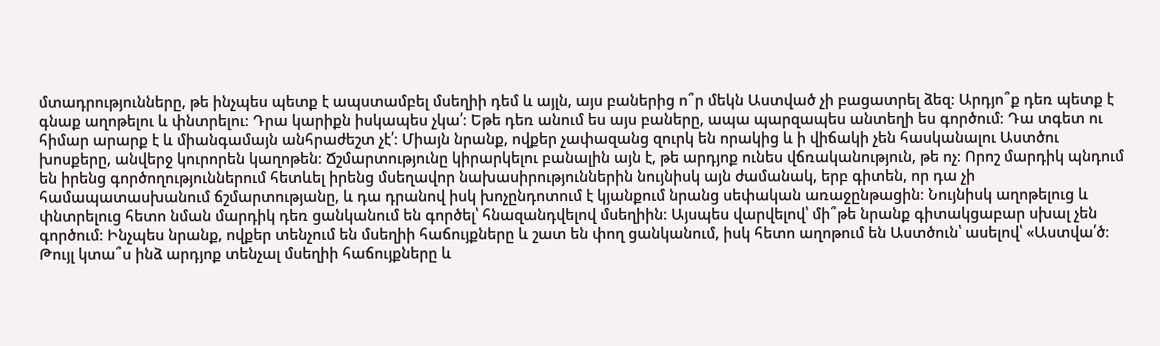մտադրությունները, թե ինչպես պետք է ապստամբել մսեղիի դեմ և այլն, այս բաներից ո՞ր մեկն Աստված չի բացատրել ձեզ։ Արդյո՞ք դեռ պետք է գնաք աղոթելու և փնտրելու։ Դրա կարիքն իսկապես չկա՛։ Եթե դեռ անում ես այս բաները, ապա պարզապես անտեղի ես գործում։ Դա տգետ ու հիմար արարք է և միանգամայն անհրաժեշտ չէ՛։ Միայն նրանք, ովքեր չափազանց զուրկ են որակից և ի վիճակի չեն հասկանալու Աստծու խոսքերը, անվերջ կուրորեն կաղոթեն։ Ճշմարտությունը կիրարկելու բանալին այն է, թե արդյոք ունես վճռականություն, թե ոչ։ Որոշ մարդիկ պնդում են իրենց գործողություններում հետևել իրենց մսեղավոր նախասիրություններին նույնիսկ այն ժամանակ, երբ գիտեն, որ դա չի համապատասխանում ճշմարտությանը, և դա դրանով իսկ խոչընդոտում է կյանքում նրանց սեփական առաջընթացին։ Նույնիսկ աղոթելուց և փնտրելուց հետո նման մարդիկ դեռ ցանկանում են գործել՝ հնազանդվելով մսեղիին։ Այսպես վարվելով՝ մի՞թե նրանք գիտակցաբար սխալ չեն գործում։ Ինչպես նրանք, ովքեր տենչում են մսեղիի հաճույքները և շատ են փող ցանկանում, իսկ հետո աղոթում են Աստծուն՝ ասելով՝ «Աստվա՛ծ։ Թույլ կտա՞ս ինձ արդյոք տենչալ մսեղիի հաճույքները և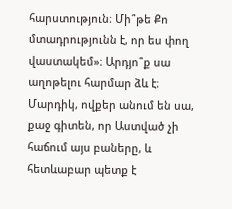հարստություն։ Մի՞թե Քո մտադրությունն է, որ ես փող վաստակեմ»։ Արդյո՞ք սա աղոթելու հարմար ձև է։ Մարդիկ, ովքեր անում են սա, քաջ գիտեն, որ Աստված չի հաճում այս բաները, և հետևաբար պետք է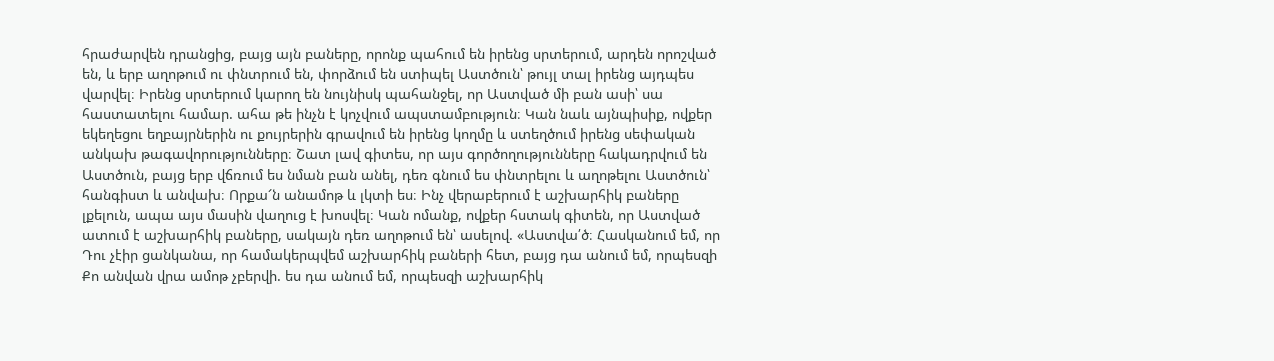հրաժարվեն դրանցից, բայց այն բաները, որոնք պահում են իրենց սրտերում, արդեն որոշված են, և երբ աղոթում ու փնտրում են, փորձում են ստիպել Աստծուն՝ թույլ տալ իրենց այդպես վարվել։ Իրենց սրտերում կարող են նույնիսկ պահանջել, որ Աստված մի բան ասի՝ սա հաստատելու համար. ահա թե ինչն է կոչվում ապստամբություն։ Կան նաև այնպիսիք, ովքեր եկեղեցու եղբայրներին ու քույրերին գրավում են իրենց կողմը և ստեղծում իրենց սեփական անկախ թագավորությունները։ Շատ լավ գիտես, որ այս գործողությունները հակադրվում են Աստծուն, բայց երբ վճռում ես նման բան անել, դեռ գնում ես փնտրելու և աղոթելու Աստծուն՝ հանգիստ և անվախ։ Որքա՜ն անամոթ և լկտի ես։ Ինչ վերաբերում է աշխարհիկ բաները լքելուն, ապա այս մասին վաղուց է խոսվել։ Կան ոմանք, ովքեր հստակ գիտեն, որ Աստված ատում է աշխարհիկ բաները, սակայն դեռ աղոթում են՝ ասելով. «Աստվա՛ծ։ Հասկանում եմ, որ Դու չէիր ցանկանա, որ համակերպվեմ աշխարհիկ բաների հետ, բայց դա անում եմ, որպեսզի Քո անվան վրա ամոթ չբերվի. ես դա անում եմ, որպեսզի աշխարհիկ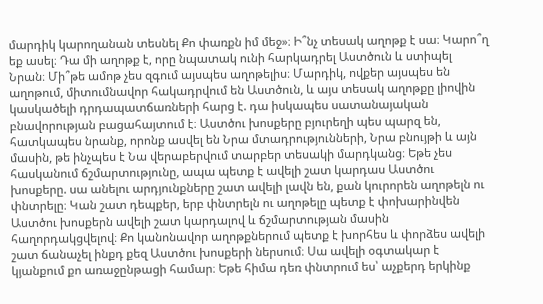մարդիկ կարողանան տեսնել Քո փառքն իմ մեջ»։ Ի՞նչ տեսակ աղոթք է սա։ Կարո՞ղ եք ասել։ Դա մի աղոթք է, որը նպատակ ունի հարկադրել Աստծուն և ստիպել Նրան։ Մի՞թե ամոթ չես զգում այսպես աղոթելիս։ Մարդիկ, ովքեր այսպես են աղոթում, միտումնավոր հակադրվում են Աստծուն, և այս տեսակ աղոթքը լիովին կասկածելի դրդապատճառների հարց է. դա իսկապես սատանայական բնավորության բացահայտում է։ Աստծու խոսքերը բյուրեղի պես պարզ են, հատկապես նրանք, որոնք ասվել են Նրա մտադրությունների, Նրա բնույթի և այն մասին, թե ինչպես է Նա վերաբերվում տարբեր տեսակի մարդկանց։ Եթե չես հասկանում ճշմարտությունը, ապա պետք է ավելի շատ կարդաս Աստծու խոսքերը. սա անելու արդյունքները շատ ավելի լավն են, քան կուրորեն աղոթելն ու փնտրելը։ Կան շատ դեպքեր, երբ փնտրելն ու աղոթելը պետք է փոխարինվեն Աստծու խոսքերն ավելի շատ կարդալով և ճշմարտության մասին հաղորդակցվելով։ Քո կանոնավոր աղոթքներում պետք է խորհես և փորձես ավելի շատ ճանաչել ինքդ քեզ Աստծու խոսքերի ներսում։ Սա ավելի օգտակար է կյանքում քո առաջընթացի համար։ Եթե հիմա դեռ փնտրում ես՝ աչքերդ երկինք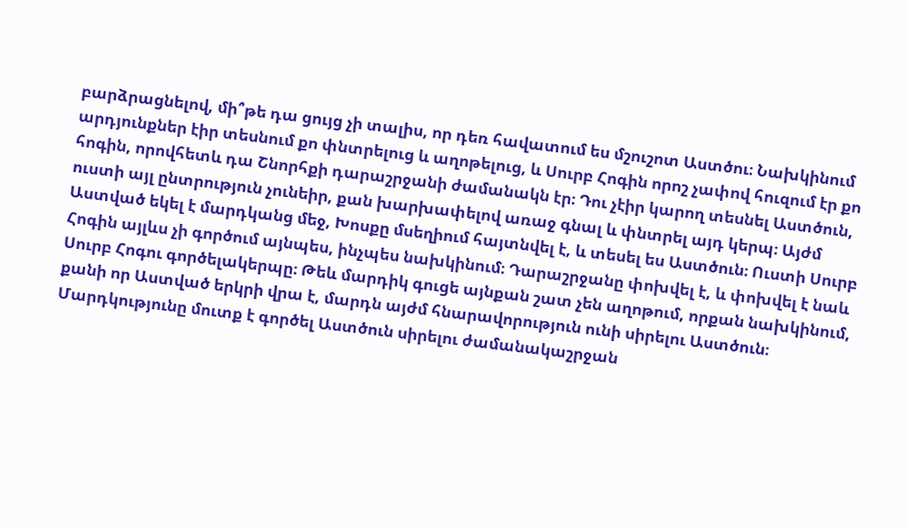բարձրացնելով, մի՞թե դա ցույց չի տալիս, որ դեռ հավատում ես մշուշոտ Աստծու։ Նախկինում արդյունքներ էիր տեսնում քո փնտրելուց և աղոթելուց, և Սուրբ Հոգին որոշ չափով հուզում էր քո հոգին, որովհետև դա Շնորհքի դարաշրջանի ժամանակն էր։ Դու չէիր կարող տեսնել Աստծուն, ուստի այլ ընտրություն չունեիր, քան խարխափելով առաջ գնալ և փնտրել այդ կերպ։ Այժմ Աստված եկել է մարդկանց մեջ, Խոսքը մսեղիում հայտնվել է, և տեսել ես Աստծուն։ Ուստի Սուրբ Հոգին այլևս չի գործում այնպես, ինչպես նախկինում։ Դարաշրջանը փոխվել է, և փոխվել է նաև Սուրբ Հոգու գործելակերպը։ Թեև մարդիկ գուցե այնքան շատ չեն աղոթում, որքան նախկինում, քանի որ Աստված երկրի վրա է, մարդն այժմ հնարավորություն ունի սիրելու Աստծուն։ Մարդկությունը մուտք է գործել Աստծուն սիրելու ժամանակաշրջան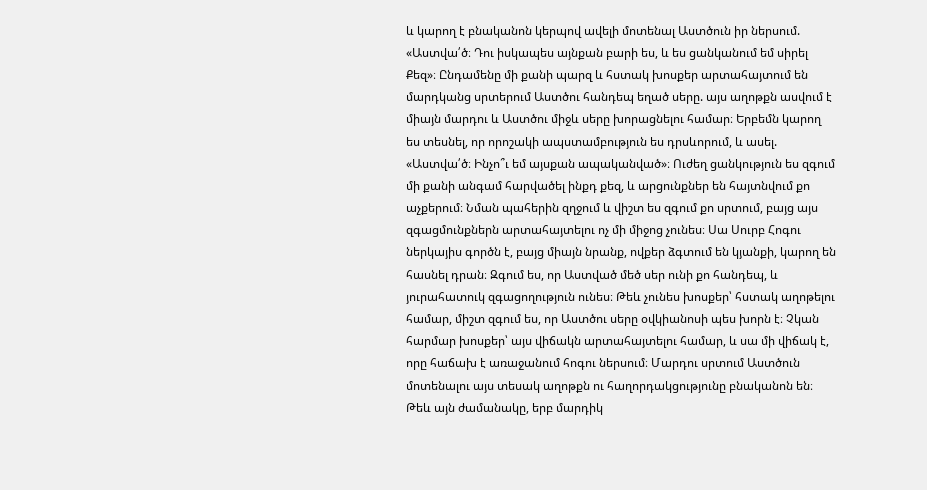և կարող է բնականոն կերպով ավելի մոտենալ Աստծուն իր ներսում. «Աստվա՛ծ։ Դու իսկապես այնքան բարի ես, և ես ցանկանում եմ սիրել Քեզ»։ Ընդամենը մի քանի պարզ և հստակ խոսքեր արտահայտում են մարդկանց սրտերում Աստծու հանդեպ եղած սերը. այս աղոթքն ասվում է միայն մարդու և Աստծու միջև սերը խորացնելու համար։ Երբեմն կարող ես տեսնել, որ որոշակի ապստամբություն ես դրսևորում, և ասել. «Աստվա՛ծ։ Ինչո՞ւ եմ այսքան ապականված»։ Ուժեղ ցանկություն ես զգում մի քանի անգամ հարվածել ինքդ քեզ, և արցունքներ են հայտնվում քո աչքերում։ Նման պահերին զղջում և վիշտ ես զգում քո սրտում, բայց այս զգացմունքներն արտահայտելու ոչ մի միջոց չունես։ Սա Սուրբ Հոգու ներկայիս գործն է, բայց միայն նրանք, ովքեր ձգտում են կյանքի, կարող են հասնել դրան։ Զգում ես, որ Աստված մեծ սեր ունի քո հանդեպ, և յուրահատուկ զգացողություն ունես։ Թեև չունես խոսքեր՝ հստակ աղոթելու համար, միշտ զգում ես, որ Աստծու սերը օվկիանոսի պես խորն է։ Չկան հարմար խոսքեր՝ այս վիճակն արտահայտելու համար, և սա մի վիճակ է, որը հաճախ է առաջանում հոգու ներսում։ Մարդու սրտում Աստծուն մոտենալու այս տեսակ աղոթքն ու հաղորդակցությունը բնականոն են։
Թեև այն ժամանակը, երբ մարդիկ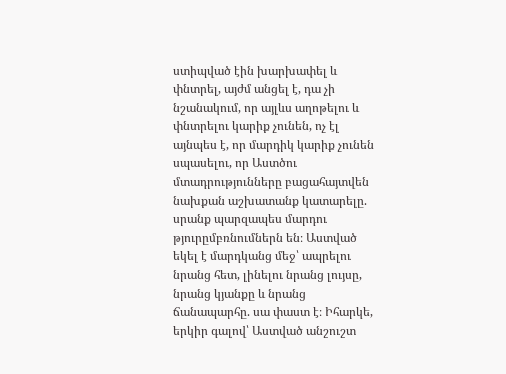ստիպված էին խարխափել և փնտրել, այժմ անցել է, դա չի նշանակում, որ այլևս աղոթելու և փնտրելու կարիք չունեն, ոչ էլ այնպես է, որ մարդիկ կարիք չունեն սպասելու, որ Աստծու մտադրությունները բացահայտվեն նախքան աշխատանք կատարելը. սրանք պարզապես մարդու թյուրըմբռնումներն են։ Աստված եկել է մարդկանց մեջ՝ ապրելու նրանց հետ, լինելու նրանց լույսը, նրանց կյանքը և նրանց ճանապարհը. սա փաստ է։ Իհարկե, երկիր գալով՝ Աստված անշուշտ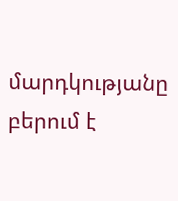մարդկությանը բերում է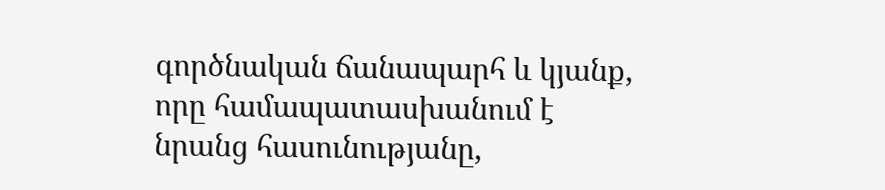գործնական ճանապարհ և կյանք, որը համապատասխանում է նրանց հասունությանը,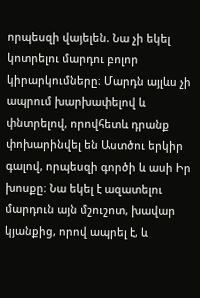որպեսզի վայելեն. Նա չի եկել կոտրելու մարդու բոլոր կիրարկումները։ Մարդն այլևս չի ապրում խարխափելով և փնտրելով, որովհետև դրանք փոխարինվել են Աստծու երկիր գալով, որպեսզի գործի և ասի Իր խոսքը։ Նա եկել է ազատելու մարդուն այն մշուշոտ, խավար կյանքից, որով ապրել է, և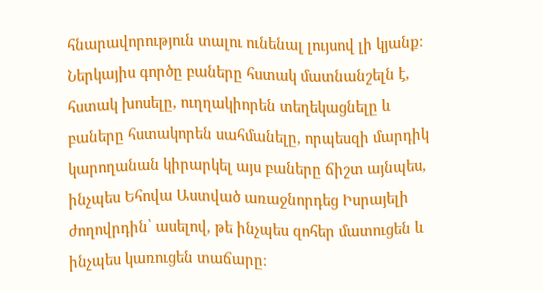հնարավորություն տալու ունենալ լույսով լի կյանք։ Ներկայիս գործը բաները հստակ մատնանշելն է, հստակ խոսելը, ուղղակիորեն տեղեկացնելը և բաները հստակորեն սահմանելը, որպեսզի մարդիկ կարողանան կիրարկել այս բաները ճիշտ այնպես, ինչպես Եհովա Աստված առաջնորդեց Իսրայելի ժողովրդին՝ ասելով, թե ինչպես զոհեր մատուցեն և ինչպես կառուցեն տաճարը։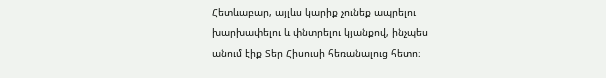Հետևաբար, այլևս կարիք չունեք ապրելու խարխափելու և փնտրելու կյանքով, ինչպես անում էիք Տեր Հիսուսի հեռանալուց հետո։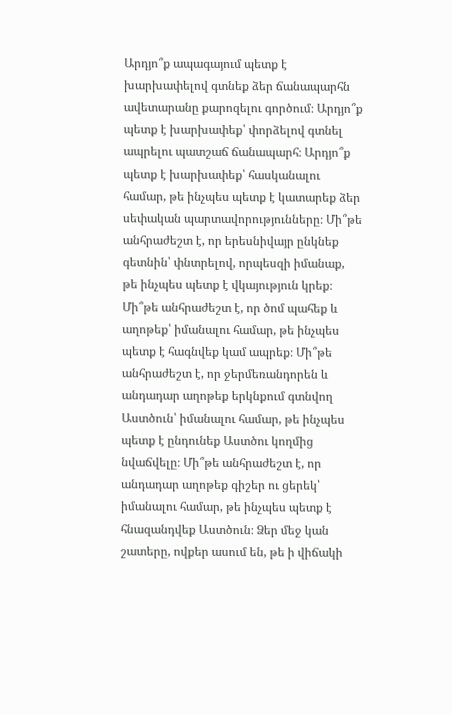Արդյո՞ք ապագայում պետք է խարխափելով գտնեք ձեր ճանապարհն ավետարանը քարոզելու գործում։ Արդյո՞ք պետք է խարխափեք՝ փորձելով գտնել ապրելու պատշաճ ճանապարհ։ Արդյո՞ք պետք է խարխափեք՝ հասկանալու համար, թե ինչպես պետք է կատարեք ձեր սեփական պարտավորությունները։ Մի՞թե անհրաժեշտ է, որ երեսնիվայր ընկնեք գետնին՝ փնտրելով, որպեսզի իմանաք, թե ինչպես պետք է վկայություն կրեք։ Մի՞թե անհրաժեշտ է, որ ծոմ պահեք և աղոթեք՝ իմանալու համար, թե ինչպես պետք է հագնվեք կամ ապրեք։ Մի՞թե անհրաժեշտ է, որ ջերմեռանդորեն և անդադար աղոթեք երկնքում գտնվող Աստծուն՝ իմանալու համար, թե ինչպես պետք է ընդունեք Աստծու կողմից նվաճվելը։ Մի՞թե անհրաժեշտ է, որ անդադար աղոթեք գիշեր ու ցերեկ՝ իմանալու համար, թե ինչպես պետք է հնազանդվեք Աստծուն։ Ձեր մեջ կան շատերը, ովքեր ասում են, թե ի վիճակի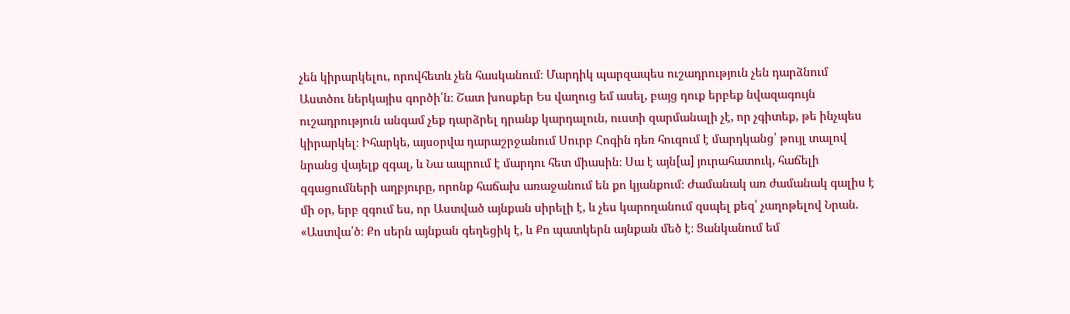չեն կիրարկելու, որովհետև չեն հասկանում։ Մարդիկ պարզապես ուշադրություն չեն դարձնում Աստծու ներկայիս գործի՛ն։ Շատ խոսքեր Ես վաղուց եմ ասել, բայց դուք երբեք նվազագույն ուշադրություն անգամ չեք դարձրել դրանք կարդալուն, ուստի զարմանալի չէ, որ չգիտեք, թե ինչպես կիրարկել։ Իհարկե, այսօրվա դարաշրջանում Սուրբ Հոգին դեռ հուզում է մարդկանց՝ թույլ տալով նրանց վայելք զգալ, և Նա ապրում է մարդու հետ միասին։ Սա է այն[ա] յուրահատուկ, հաճելի զգացումների աղբյուրը, որոնք հաճախ առաջանում են քո կյանքում։ Ժամանակ առ ժամանակ գալիս է մի օր, երբ զգում ես, որ Աստված այնքան սիրելի է, և չես կարողանում զսպել քեզ՝ չաղոթելով Նրան. «Աստվա՛ծ։ Քո սերն այնքան գեղեցիկ է, և Քո պատկերն այնքան մեծ է։ Ցանկանում եմ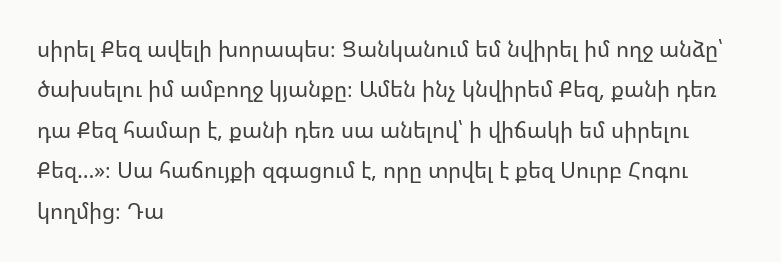սիրել Քեզ ավելի խորապես։ Ցանկանում եմ նվիրել իմ ողջ անձը՝ ծախսելու իմ ամբողջ կյանքը։ Ամեն ինչ կնվիրեմ Քեզ, քանի դեռ դա Քեզ համար է, քանի դեռ սա անելով՝ ի վիճակի եմ սիրելու Քեզ…»։ Սա հաճույքի զգացում է, որը տրվել է քեզ Սուրբ Հոգու կողմից։ Դա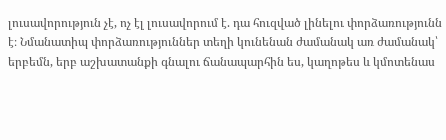լուսավորություն չէ, ոչ էլ լուսավորում է. դա հուզված լինելու փորձառությունն է։ Նմանատիպ փորձառություններ տեղի կունենան ժամանակ առ ժամանակ՝ երբեմն, երբ աշխատանքի գնալու ճանապարհին ես, կաղոթես և կմոտենաս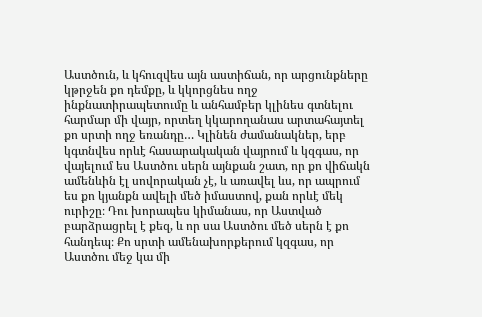Աստծուն, և կհուզվես այն աստիճան, որ արցունքները կթրջեն քո դեմքը, և կկորցնես ողջ ինքնատիրապետումը և անհամբեր կլինես գտնելու հարմար մի վայր, որտեղ կկարողանաս արտահայտել քո սրտի ողջ եռանդը… Կլինեն ժամանակներ, երբ կգտնվես որևէ հասարակական վայրում և կզգաս, որ վայելում ես Աստծու սերն այնքան շատ, որ քո վիճակն ամենևին էլ սովորական չէ, և առավել ևս, որ ապրում ես քո կյանքն ավելի մեծ իմաստով, քան որևէ մեկ ուրիշը։ Դու խորապես կիմանաս, որ Աստված բարձրացրել է քեզ, և որ սա Աստծու մեծ սերն է քո հանդեպ։ Քո սրտի ամենախորքերում կզգաս, որ Աստծու մեջ կա մի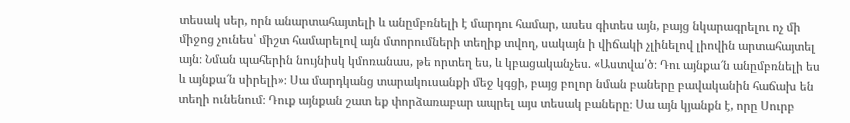տեսակ սեր, որն անարտահայտելի և անըմբռնելի է մարդու համար, ասես գիտես այն, բայց նկարագրելու ոչ մի միջոց չունես՝ միշտ համարելով այն մտորումների տեղիք տվող, սակայն ի վիճակի չլինելով լիովին արտահայտել այն։ Նման պահերին նույնիսկ կմոռանաս, թե որտեղ ես, և կբացականչես. «Աստվա՛ծ։ Դու այնքա՜ն անըմբռնելի ես և այնքա՜ն սիրելի»։ Սա մարդկանց տարակուսանքի մեջ կգցի, բայց բոլոր նման բաները բավականին հաճախ են տեղի ունենում։ Դուք այնքան շատ եք փորձառաբար ապրել այս տեսակ բաները։ Սա այն կյանքն է, որը Սուրբ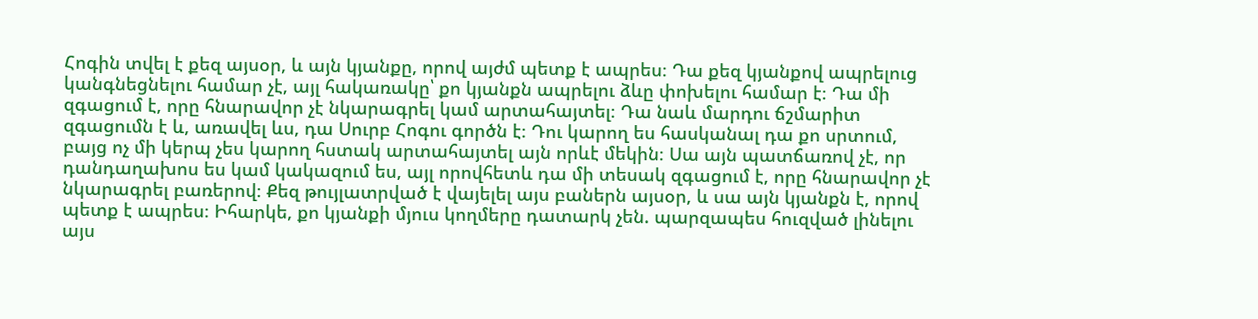Հոգին տվել է քեզ այսօր, և այն կյանքը, որով այժմ պետք է ապրես։ Դա քեզ կյանքով ապրելուց կանգնեցնելու համար չէ, այլ հակառակը՝ քո կյանքն ապրելու ձևը փոխելու համար է։ Դա մի զգացում է, որը հնարավոր չէ նկարագրել կամ արտահայտել։ Դա նաև մարդու ճշմարիտ զգացումն է և, առավել ևս, դա Սուրբ Հոգու գործն է։ Դու կարող ես հասկանալ դա քո սրտում, բայց ոչ մի կերպ չես կարող հստակ արտահայտել այն որևէ մեկին։ Սա այն պատճառով չէ, որ դանդաղախոս ես կամ կակազում ես, այլ որովհետև դա մի տեսակ զգացում է, որը հնարավոր չէ նկարագրել բառերով։ Քեզ թույլատրված է վայելել այս բաներն այսօր, և սա այն կյանքն է, որով պետք է ապրես։ Իհարկե, քո կյանքի մյուս կողմերը դատարկ չեն. պարզապես հուզված լինելու այս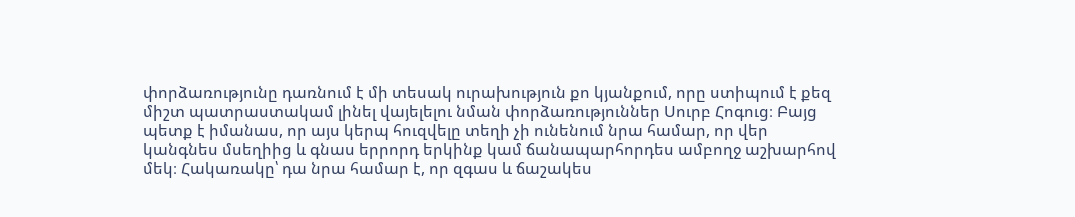փորձառությունը դառնում է մի տեսակ ուրախություն քո կյանքում, որը ստիպում է քեզ միշտ պատրաստակամ լինել վայելելու նման փորձառություններ Սուրբ Հոգուց։ Բայց պետք է իմանաս, որ այս կերպ հուզվելը տեղի չի ունենում նրա համար, որ վեր կանգնես մսեղիից և գնաս երրորդ երկինք կամ ճանապարհորդես ամբողջ աշխարհով մեկ։ Հակառակը՝ դա նրա համար է, որ զգաս և ճաշակես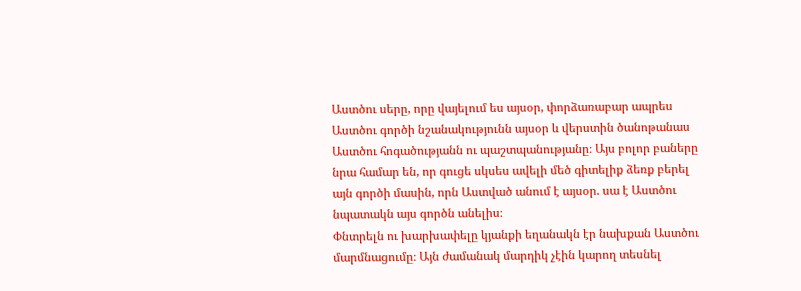Աստծու սերը, որը վայելում ես այսօր, փորձառաբար ապրես Աստծու գործի նշանակությունն այսօր և վերստին ծանոթանաս Աստծու հոգածությանն ու պաշտպանությանը։ Այս բոլոր բաները նրա համար են, որ գուցե սկսես ավելի մեծ գիտելիք ձեռք բերել այն գործի մասին, որն Աստված անում է այսօր. սա է Աստծու նպատակն այս գործն անելիս։
Փնտրելն ու խարխափելը կյանքի եղանակն էր նախքան Աստծու մարմնացումը։ Այն ժամանակ մարդիկ չէին կարող տեսնել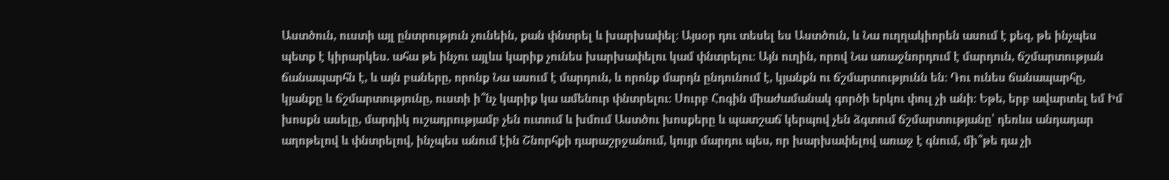Աստծուն, ուստի այլ ընտրություն չունեին, քան փնտրել և խարխափել։ Այսօր դու տեսել ես Աստծուն, և Նա ուղղակիորեն ասում է քեզ, թե ինչպես պետք է կիրարկես. ահա թե ինչու այլևս կարիք չունես խարխափելու կամ փնտրելու։ Այն ուղին, որով Նա առաջնորդում է մարդուն, ճշմարտության ճանապարհն է, և այն բաները, որոնք Նա ասում է մարդուն, և որոնք մարդն ընդունում է, կյանքն ու ճշմարտությունն են։ Դու ունես ճանապարհը, կյանքը և ճշմարտությունը, ուստի ի՞նչ կարիք կա ամենուր փնտրելու։ Սուրբ Հոգին միաժամանակ գործի երկու փուլ չի անի։ Եթե, երբ ավարտել եմ Իմ խոսքն ասելը, մարդիկ ուշադրությամբ չեն ուտում և խմում Աստծու խոսքերը և պատշաճ կերպով չեն ձգտում ճշմարտությանը՝ դեռևս անդադար աղոթելով և փնտրելով, ինչպես անում էին Շնորհքի դարաշրջանում, կույր մարդու պես, որ խարխափելով առաջ է գնում, մի՞թե դա չի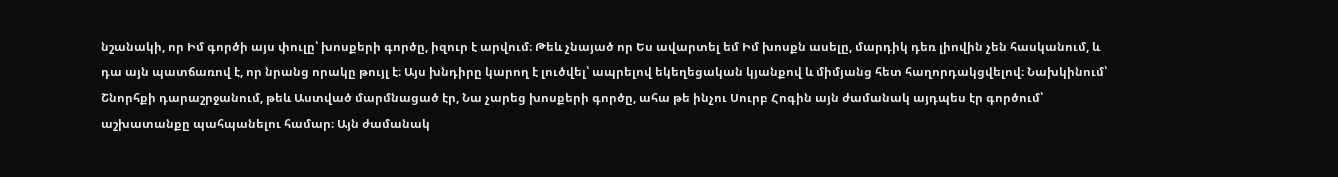նշանակի, որ Իմ գործի այս փուլը՝ խոսքերի գործը, իզուր է արվում։ Թեև չնայած որ Ես ավարտել եմ Իմ խոսքն ասելը, մարդիկ դեռ լիովին չեն հասկանում, և դա այն պատճառով է, որ նրանց որակը թույլ է։ Այս խնդիրը կարող է լուծվել՝ ապրելով եկեղեցական կյանքով և միմյանց հետ հաղորդակցվելով։ Նախկինում՝ Շնորհքի դարաշրջանում, թեև Աստված մարմնացած էր, Նա չարեց խոսքերի գործը, ահա թե ինչու Սուրբ Հոգին այն ժամանակ այդպես էր գործում՝ աշխատանքը պահպանելու համար։ Այն ժամանակ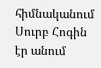հիմնականում Սուրբ Հոգին էր անում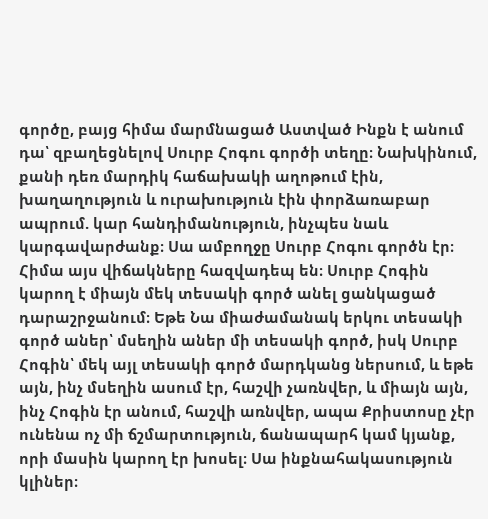գործը, բայց հիմա մարմնացած Աստված Ինքն է անում դա՝ զբաղեցնելով Սուրբ Հոգու գործի տեղը։ Նախկինում, քանի դեռ մարդիկ հաճախակի աղոթում էին, խաղաղություն և ուրախություն էին փորձառաբար ապրում. կար հանդիմանություն, ինչպես նաև կարգավարժանք։ Սա ամբողջը Սուրբ Հոգու գործն էր։ Հիմա այս վիճակները հազվադեպ են։ Սուրբ Հոգին կարող է միայն մեկ տեսակի գործ անել ցանկացած դարաշրջանում։ Եթե Նա միաժամանակ երկու տեսակի գործ աներ՝ մսեղին աներ մի տեսակի գործ, իսկ Սուրբ Հոգին՝ մեկ այլ տեսակի գործ մարդկանց ներսում, և եթե այն, ինչ մսեղին ասում էր, հաշվի չառնվեր, և միայն այն, ինչ Հոգին էր անում, հաշվի առնվեր, ապա Քրիստոսը չէր ունենա ոչ մի ճշմարտություն, ճանապարհ կամ կյանք, որի մասին կարող էր խոսել։ Սա ինքնահակասություն կլիներ։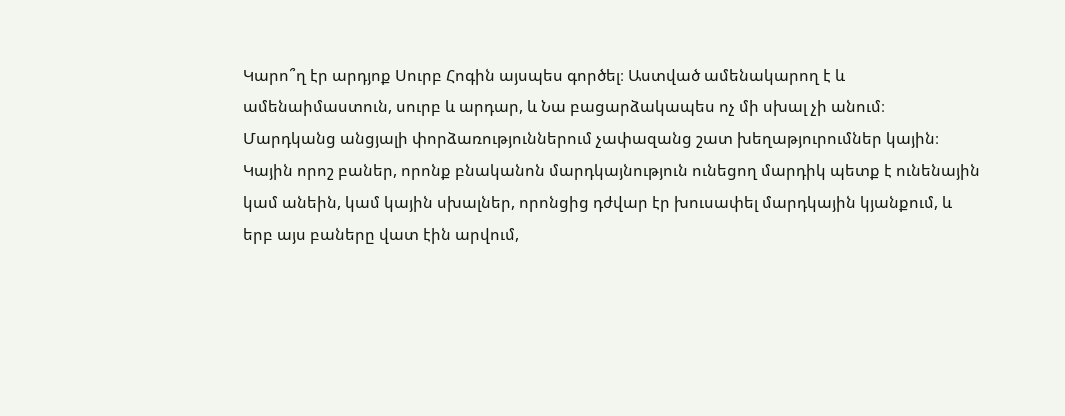Կարո՞ղ էր արդյոք Սուրբ Հոգին այսպես գործել։ Աստված ամենակարող է և ամենաիմաստուն, սուրբ և արդար, և Նա բացարձակապես ոչ մի սխալ չի անում։
Մարդկանց անցյալի փորձառություններում չափազանց շատ խեղաթյուրումներ կային։ Կային որոշ բաներ, որոնք բնականոն մարդկայնություն ունեցող մարդիկ պետք է ունենային կամ անեին, կամ կային սխալներ, որոնցից դժվար էր խուսափել մարդկային կյանքում, և երբ այս բաները վատ էին արվում,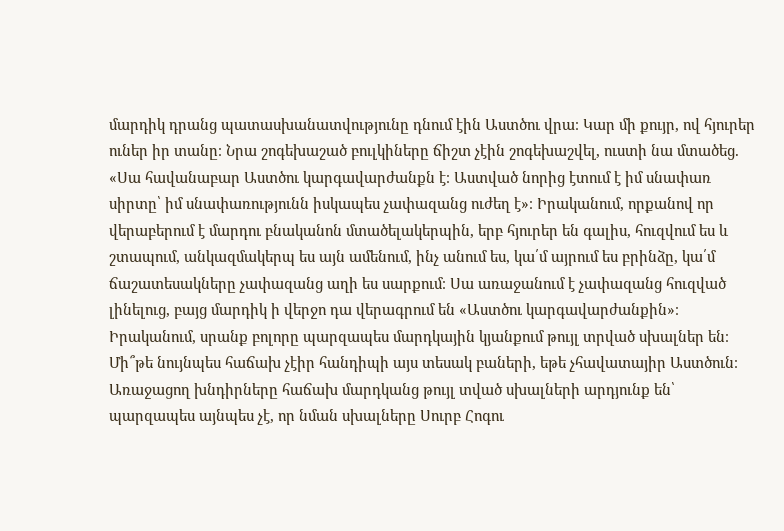մարդիկ դրանց պատասխանատվությունը դնում էին Աստծու վրա։ Կար մի քույր, ով հյուրեր ուներ իր տանը։ Նրա շոգեխաշած բուլկիները ճիշտ չէին շոգեխաշվել, ուստի նա մտածեց. «Սա հավանաբար Աստծու կարգավարժանքն է։ Աստված նորից էտում է իմ սնափառ սիրտը՝ իմ սնափառությունն իսկապես չափազանց ուժեղ է»։ Իրականում, որքանով որ վերաբերում է մարդու բնականոն մտածելակերպին, երբ հյուրեր են գալիս, հուզվում ես և շտապում, անկազմակերպ ես այն ամենում, ինչ անում ես, կա՛մ այրում ես բրինձը, կա՛մ ճաշատեսակները չափազանց աղի ես սարքում։ Սա առաջանում է չափազանց հուզված լինելուց, բայց մարդիկ ի վերջո դա վերագրում են «Աստծու կարգավարժանքին»։ Իրականում, սրանք բոլորը պարզապես մարդկային կյանքում թույլ տրված սխալներ են։ Մի՞թե նույնպես հաճախ չէիր հանդիպի այս տեսակ բաների, եթե չհավատայիր Աստծուն։ Առաջացող խնդիրները հաճախ մարդկանց թույլ տված սխալների արդյունք են՝ պարզապես այնպես չէ, որ նման սխալները Սուրբ Հոգու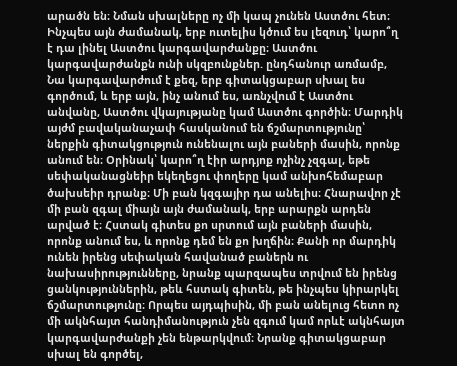արածն են։ Նման սխալները ոչ մի կապ չունեն Աստծու հետ։ Ինչպես այն ժամանակ, երբ ուտելիս կծում ես լեզուդ՝ կարո՞ղ է դա լինել Աստծու կարգավարժանքը։ Աստծու կարգավարժանքն ունի սկզբունքներ. ընդհանուր առմամբ, Նա կարգավարժում է քեզ, երբ գիտակցաբար սխալ ես գործում, և երբ այն, ինչ անում ես, առնչվում է Աստծու անվանը, Աստծու վկայությանը կամ Աստծու գործին։ Մարդիկ այժմ բավականաչափ հասկանում են ճշմարտությունը՝ ներքին գիտակցություն ունենալու այն բաների մասին, որոնք անում են։ Օրինակ՝ կարո՞ղ էիր արդյոք ոչինչ չզգալ, եթե սեփականացնեիր եկեղեցու փողերը կամ անխոհեմաբար ծախսեիր դրանք։ Մի բան կզգայիր դա անելիս։ Հնարավոր չէ մի բան զգալ միայն այն ժամանակ, երբ արարքն արդեն արված է։ Հստակ գիտես քո սրտում այն բաների մասին, որոնք անում ես, և որոնք դեմ են քո խղճին։ Քանի որ մարդիկ ունեն իրենց սեփական հավանած բաներն ու նախասիրությունները, նրանք պարզապես տրվում են իրենց ցանկություններին, թեև հստակ գիտեն, թե ինչպես կիրարկել ճշմարտությունը։ Որպես այդպիսին, մի բան անելուց հետո ոչ մի ակնհայտ հանդիմանություն չեն զգում կամ որևէ ակնհայտ կարգավարժանքի չեն ենթարկվում։ Նրանք գիտակցաբար սխալ են գործել,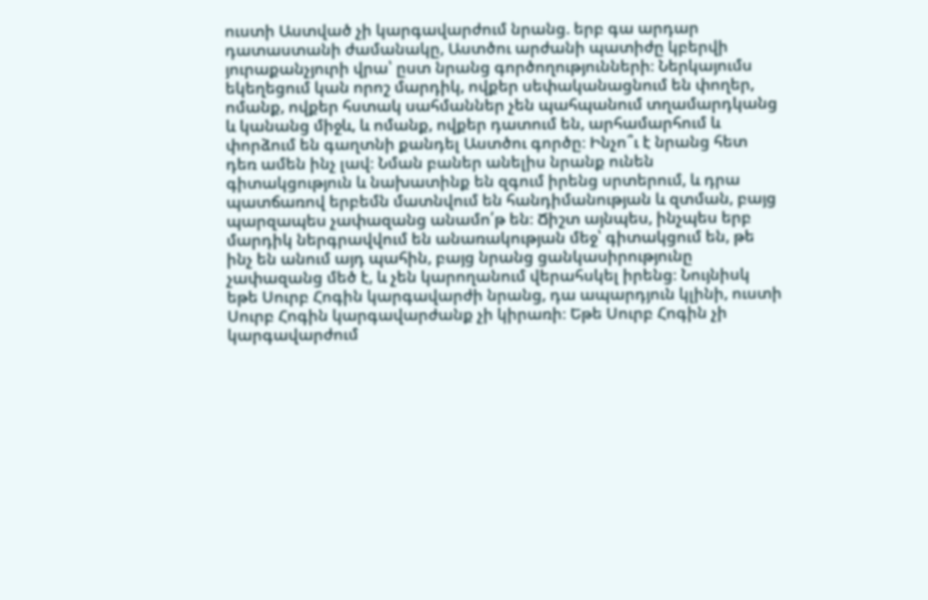ուստի Աստված չի կարգավարժում նրանց. երբ գա արդար դատաստանի ժամանակը, Աստծու արժանի պատիժը կբերվի յուրաքանչյուրի վրա՝ ըստ նրանց գործողությունների։ Ներկայումս եկեղեցում կան որոշ մարդիկ, ովքեր սեփականացնում են փողեր, ոմանք, ովքեր հստակ սահմաններ չեն պահպանում տղամարդկանց և կանանց միջև, և ոմանք, ովքեր դատում են, արհամարհում և փորձում են գաղտնի քանդել Աստծու գործը։ Ինչո՞ւ է նրանց հետ դեռ ամեն ինչ լավ։ Նման բաներ անելիս նրանք ունեն գիտակցություն և նախատինք են զգում իրենց սրտերում, և դրա պատճառով երբեմն մատնվում են հանդիմանության և զտման, բայց պարզապես չափազանց անամո՛թ են։ Ճիշտ այնպես, ինչպես երբ մարդիկ ներգրավվում են անառակության մեջ՝ գիտակցում են, թե ինչ են անում այդ պահին, բայց նրանց ցանկասիրությունը չափազանց մեծ է, և չեն կարողանում վերահսկել իրենց։ Նույնիսկ եթե Սուրբ Հոգին կարգավարժի նրանց, դա ապարդյուն կլինի, ուստի Սուրբ Հոգին կարգավարժանք չի կիրառի։ Եթե Սուրբ Հոգին չի կարգավարժում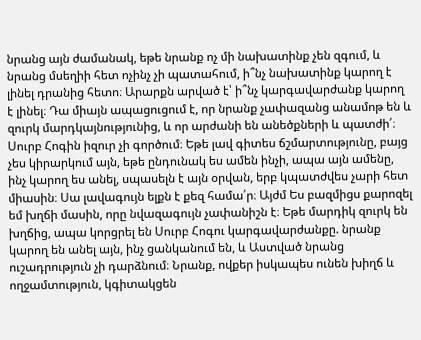նրանց այն ժամանակ, եթե նրանք ոչ մի նախատինք չեն զգում, և նրանց մսեղիի հետ ոչինչ չի պատահում, ի՞նչ նախատինք կարող է լինել դրանից հետո։ Արարքն արված է՝ ի՞նչ կարգավարժանք կարող է լինել։ Դա միայն ապացուցում է, որ նրանք չափազանց անամոթ են և զուրկ մարդկայնությունից, և որ արժանի են անեծքների և պատժի՛։ Սուրբ Հոգին իզուր չի գործում։ Եթե լավ գիտես ճշմարտությունը, բայց չես կիրարկում այն, եթե ընդունակ ես ամեն ինչի, ապա այն ամենը, ինչ կարող ես անել, սպասելն է այն օրվան, երբ կպատժվես չարի հետ միասին։ Սա լավագույն ելքն է քեզ համա՛ր։ Այժմ Ես բազմիցս քարոզել եմ խղճի մասին, որը նվազագույն չափանիշն է։ Եթե մարդիկ զուրկ են խղճից, ապա կորցրել են Սուրբ Հոգու կարգավարժանքը. նրանք կարող են անել այն, ինչ ցանկանում են, և Աստված նրանց ուշադրություն չի դարձնում։ Նրանք, ովքեր իսկապես ունեն խիղճ և ողջամտություն, կգիտակցեն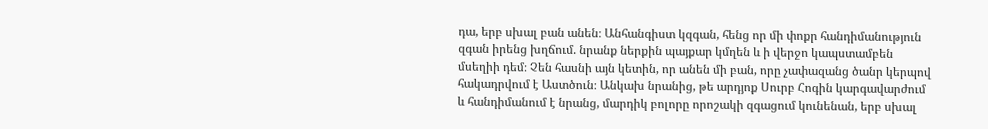դա, երբ սխալ բան անեն։ Անհանգիստ կզգան, հենց որ մի փոքր հանդիմանություն զգան իրենց խղճում. նրանք ներքին պայքար կմղեն և ի վերջո կապստամբեն մսեղիի դեմ։ Չեն հասնի այն կետին, որ անեն մի բան, որը չափազանց ծանր կերպով հակադրվում է Աստծուն։ Անկախ նրանից, թե արդյոք Սուրբ Հոգին կարգավարժում և հանդիմանում է նրանց, մարդիկ բոլորը որոշակի զգացում կունենան, երբ սխալ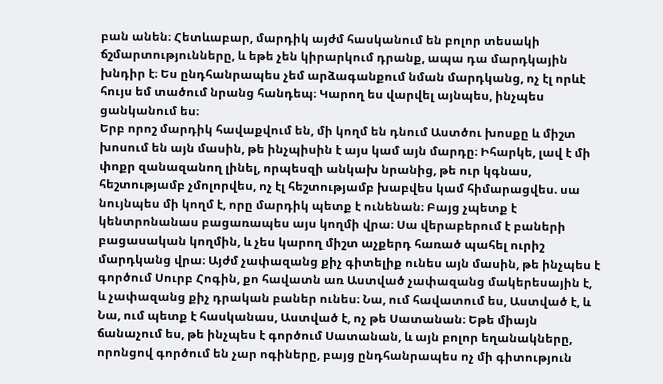բան անեն։ Հետևաբար, մարդիկ այժմ հասկանում են բոլոր տեսակի ճշմարտությունները, և եթե չեն կիրարկում դրանք, ապա դա մարդկային խնդիր է։ Ես ընդհանրապես չեմ արձագանքում նման մարդկանց, ոչ էլ որևէ հույս եմ տածում նրանց հանդեպ։ Կարող ես վարվել այնպես, ինչպես ցանկանում ես։
Երբ որոշ մարդիկ հավաքվում են, մի կողմ են դնում Աստծու խոսքը և միշտ խոսում են այն մասին, թե ինչպիսին է այս կամ այն մարդը։ Իհարկե, լավ է մի փոքր զանազանող լինել, որպեսզի անկախ նրանից, թե ուր կգնաս, հեշտությամբ չմոլորվես, ոչ էլ հեշտությամբ խաբվես կամ հիմարացվես. սա նույնպես մի կողմ է, որը մարդիկ պետք է ունենան։ Բայց չպետք է կենտրոնանաս բացառապես այս կողմի վրա։ Սա վերաբերում է բաների բացասական կողմին, և չես կարող միշտ աչքերդ հառած պահել ուրիշ մարդկանց վրա։ Այժմ չափազանց քիչ գիտելիք ունես այն մասին, թե ինչպես է գործում Սուրբ Հոգին, քո հավատն առ Աստված չափազանց մակերեսային է, և չափազանց քիչ դրական բաներ ունես։ Նա, ում հավատում ես, Աստված է, և Նա, ում պետք է հասկանաս, Աստված է, ոչ թե Սատանան։ Եթե միայն ճանաչում ես, թե ինչպես է գործում Սատանան, և այն բոլոր եղանակները, որոնցով գործում են չար ոգիները, բայց ընդհանրապես ոչ մի գիտություն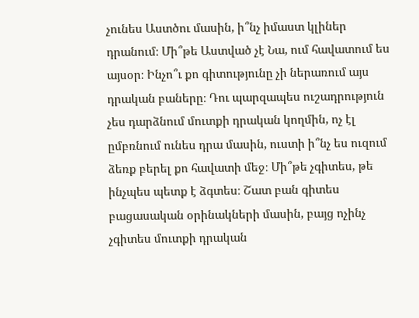չունես Աստծու մասին, ի՞նչ իմաստ կլիներ դրանում։ Մի՞թե Աստված չէ Նա, ում հավատում ես այսօր։ Ինչո՞ւ քո գիտությունը չի ներառում այս դրական բաները։ Դու պարզապես ուշադրություն չես դարձնում մուտքի դրական կողմին, ոչ էլ ըմբռնում ունես դրա մասին, ուստի ի՞նչ ես ուզում ձեռք բերել քո հավատի մեջ։ Մի՞թե չգիտես, թե ինչպես պետք է ձգտես։ Շատ բան գիտես բացասական օրինակների մասին, բայց ոչինչ չգիտես մուտքի դրական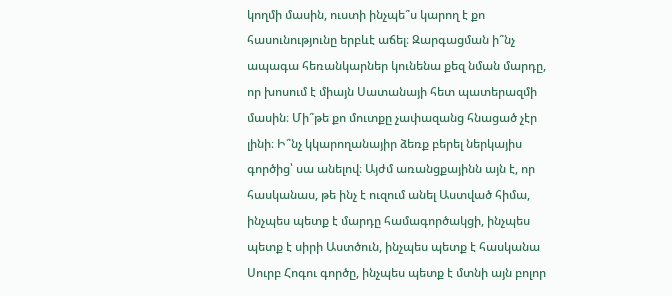կողմի մասին, ուստի ինչպե՞ս կարող է քո հասունությունը երբևէ աճել։ Զարգացման ի՞նչ ապագա հեռանկարներ կունենա քեզ նման մարդը, որ խոսում է միայն Սատանայի հետ պատերազմի մասին։ Մի՞թե քո մուտքը չափազանց հնացած չէր լինի։ Ի՞նչ կկարողանայիր ձեռք բերել ներկայիս գործից՝ սա անելով։ Այժմ առանցքայինն այն է, որ հասկանաս, թե ինչ է ուզում անել Աստված հիմա, ինչպես պետք է մարդը համագործակցի, ինչպես պետք է սիրի Աստծուն, ինչպես պետք է հասկանա Սուրբ Հոգու գործը, ինչպես պետք է մտնի այն բոլոր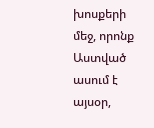խոսքերի մեջ, որոնք Աստված ասում է այսօր,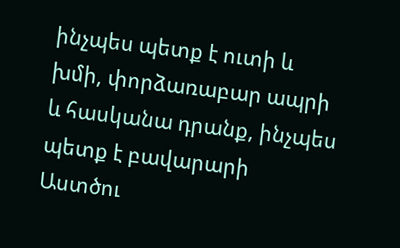ինչպես պետք է ուտի և խմի, փորձառաբար ապրի և հասկանա դրանք, ինչպես պետք է բավարարի Աստծու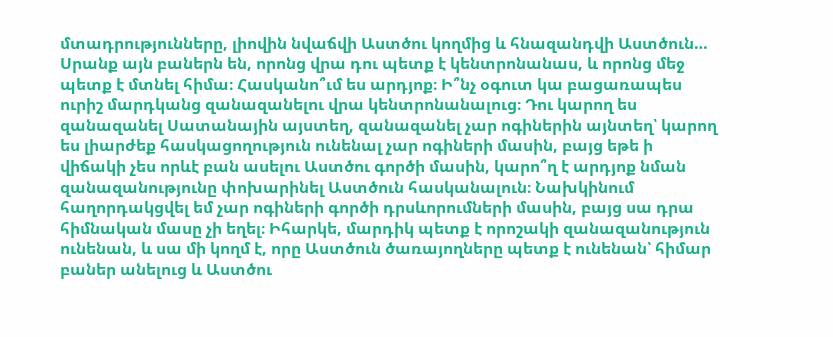մտադրությունները, լիովին նվաճվի Աստծու կողմից և հնազանդվի Աստծուն… Սրանք այն բաներն են, որոնց վրա դու պետք է կենտրոնանաս, և որոնց մեջ պետք է մտնել հիմա։ Հասկանո՞ւմ ես արդյոք։ Ի՞նչ օգուտ կա բացառապես ուրիշ մարդկանց զանազանելու վրա կենտրոնանալուց։ Դու կարող ես զանազանել Սատանային այստեղ, զանազանել չար ոգիներին այնտեղ՝ կարող ես լիարժեք հասկացողություն ունենալ չար ոգիների մասին, բայց եթե ի վիճակի չես որևէ բան ասելու Աստծու գործի մասին, կարո՞ղ է արդյոք նման զանազանությունը փոխարինել Աստծուն հասկանալուն։ Նախկինում հաղորդակցվել եմ չար ոգիների գործի դրսևորումների մասին, բայց սա դրա հիմնական մասը չի եղել։ Իհարկե, մարդիկ պետք է որոշակի զանազանություն ունենան, և սա մի կողմ է, որը Աստծուն ծառայողները պետք է ունենան՝ հիմար բաներ անելուց և Աստծու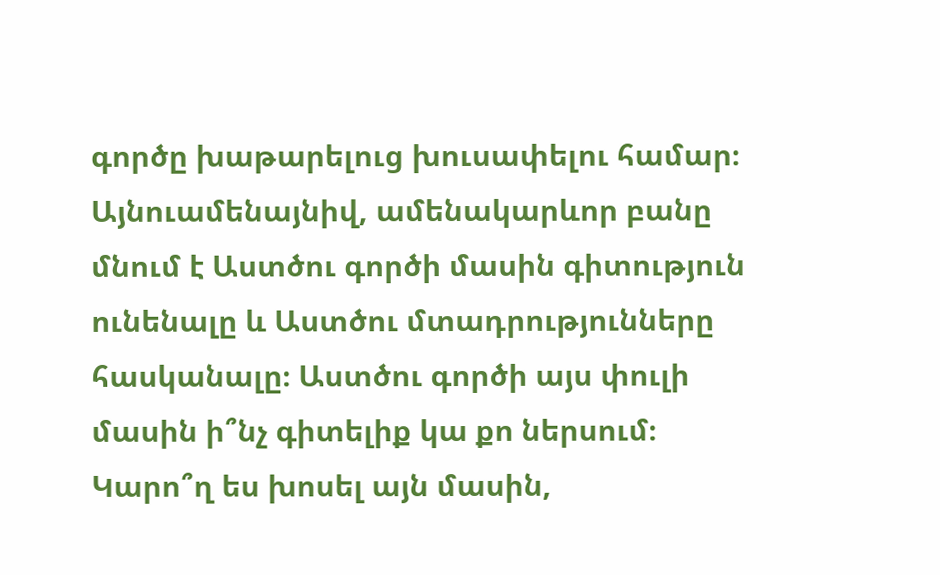գործը խաթարելուց խուսափելու համար։ Այնուամենայնիվ, ամենակարևոր բանը մնում է Աստծու գործի մասին գիտություն ունենալը և Աստծու մտադրությունները հասկանալը։ Աստծու գործի այս փուլի մասին ի՞նչ գիտելիք կա քո ներսում։ Կարո՞ղ ես խոսել այն մասին,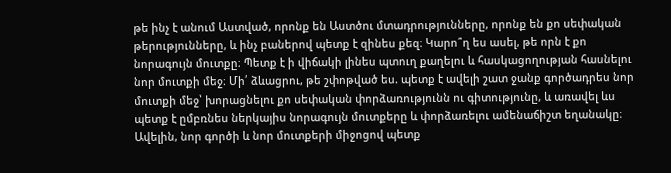թե ինչ է անում Աստված, որոնք են Աստծու մտադրությունները, որոնք են քո սեփական թերությունները, և ինչ բաներով պետք է զինես քեզ։ Կարո՞ղ ես ասել, թե որն է քո նորագույն մուտքը։ Պետք է ի վիճակի լինես պտուղ քաղելու և հասկացողության հասնելու նոր մուտքի մեջ։ Մի՛ ձևացրու, թե շփոթված ես. պետք է ավելի շատ ջանք գործադրես նոր մուտքի մեջ՝ խորացնելու քո սեփական փորձառությունն ու գիտությունը, և առավել ևս պետք է ըմբռնես ներկայիս նորագույն մուտքերը և փորձառելու ամենաճիշտ եղանակը։ Ավելին, նոր գործի և նոր մուտքերի միջոցով պետք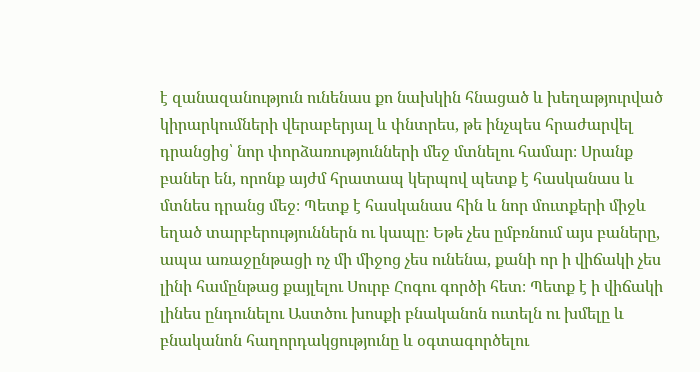է զանազանություն ունենաս քո նախկին հնացած և խեղաթյուրված կիրարկումների վերաբերյալ և փնտրես, թե ինչպես հրաժարվել դրանցից՝ նոր փորձառությունների մեջ մտնելու համար։ Սրանք բաներ են, որոնք այժմ հրատապ կերպով պետք է հասկանաս և մտնես դրանց մեջ։ Պետք է հասկանաս հին և նոր մուտքերի միջև եղած տարբերություններն ու կապը։ Եթե չես ըմբռնում այս բաները, ապա առաջընթացի ոչ մի միջոց չես ունենա, քանի որ ի վիճակի չես լինի համընթաց քայլելու Սուրբ Հոգու գործի հետ։ Պետք է ի վիճակի լինես ընդունելու Աստծու խոսքի բնականոն ուտելն ու խմելը և բնականոն հաղորդակցությունը և օգտագործելու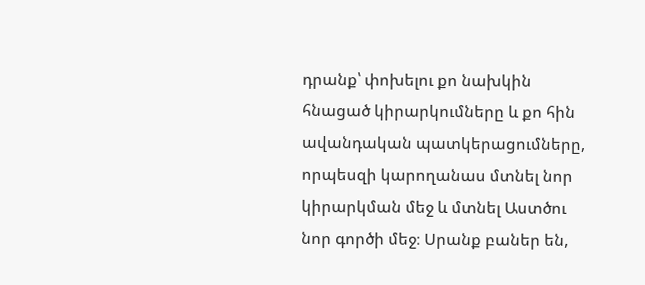դրանք՝ փոխելու քո նախկին հնացած կիրարկումները և քո հին ավանդական պատկերացումները, որպեսզի կարողանաս մտնել նոր կիրարկման մեջ և մտնել Աստծու նոր գործի մեջ։ Սրանք բաներ են,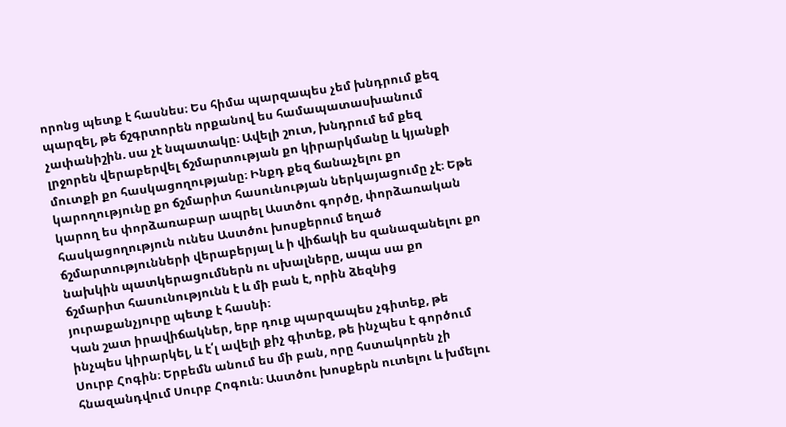որոնց պետք է հասնես։ Ես հիմա պարզապես չեմ խնդրում քեզ պարզել, թե ճշգրտորեն որքանով ես համապատասխանում չափանիշին. սա չէ նպատակը։ Ավելի շուտ, խնդրում եմ քեզ լրջորեն վերաբերվել ճշմարտության քո կիրարկմանը և կյանքի մուտքի քո հասկացողությանը։ Ինքդ քեզ ճանաչելու քո կարողությունը քո ճշմարիտ հասունության ներկայացումը չէ։ Եթե կարող ես փորձառաբար ապրել Աստծու գործը, փորձառական հասկացողություն ունես Աստծու խոսքերում եղած ճշմարտությունների վերաբերյալ և ի վիճակի ես զանազանելու քո նախկին պատկերացումներն ու սխալները, ապա սա քո ճշմարիտ հասունությունն է և մի բան է, որին ձեզնից յուրաքանչյուրը պետք է հասնի։
Կան շատ իրավիճակներ, երբ դուք պարզապես չգիտեք, թե ինչպես կիրարկել, և է՛լ ավելի քիչ գիտեք, թե ինչպես է գործում Սուրբ Հոգին։ Երբեմն անում ես մի բան, որը հստակորեն չի հնազանդվում Սուրբ Հոգուն։ Աստծու խոսքերն ուտելու և խմելու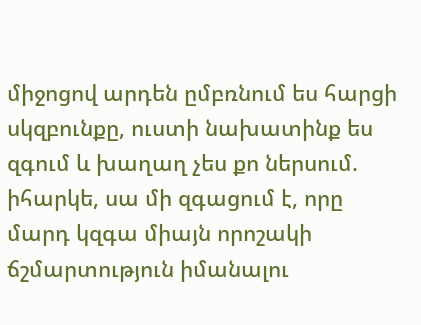միջոցով արդեն ըմբռնում ես հարցի սկզբունքը, ուստի նախատինք ես զգում և խաղաղ չես քո ներսում. իհարկե, սա մի զգացում է, որը մարդ կզգա միայն որոշակի ճշմարտություն իմանալու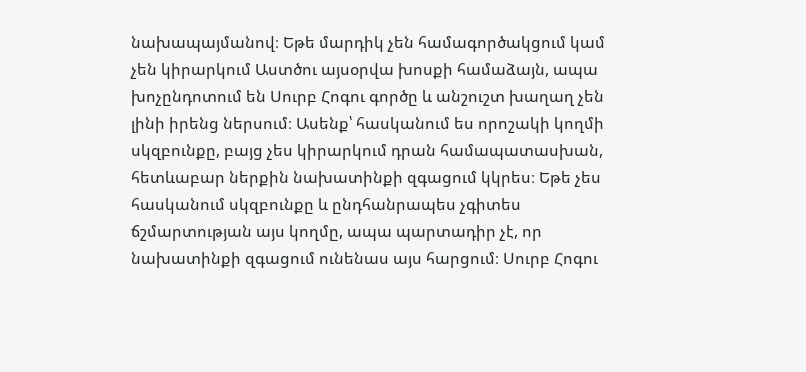նախապայմանով։ Եթե մարդիկ չեն համագործակցում կամ չեն կիրարկում Աստծու այսօրվա խոսքի համաձայն, ապա խոչընդոտում են Սուրբ Հոգու գործը և անշուշտ խաղաղ չեն լինի իրենց ներսում։ Ասենք՝ հասկանում ես որոշակի կողմի սկզբունքը, բայց չես կիրարկում դրան համապատասխան, հետևաբար ներքին նախատինքի զգացում կկրես։ Եթե չես հասկանում սկզբունքը և ընդհանրապես չգիտես ճշմարտության այս կողմը, ապա պարտադիր չէ, որ նախատինքի զգացում ունենաս այս հարցում։ Սուրբ Հոգու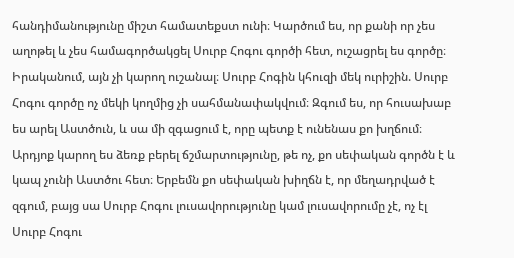հանդիմանությունը միշտ համատեքստ ունի։ Կարծում ես, որ քանի որ չես աղոթել և չես համագործակցել Սուրբ Հոգու գործի հետ, ուշացրել ես գործը։ Իրականում, այն չի կարող ուշանալ։ Սուրբ Հոգին կհուզի մեկ ուրիշին. Սուրբ Հոգու գործը ոչ մեկի կողմից չի սահմանափակվում։ Զգում ես, որ հուսախաբ ես արել Աստծուն, և սա մի զգացում է, որը պետք է ունենաս քո խղճում։ Արդյոք կարող ես ձեռք բերել ճշմարտությունը, թե ոչ, քո սեփական գործն է և կապ չունի Աստծու հետ։ Երբեմն քո սեփական խիղճն է, որ մեղադրված է զգում, բայց սա Սուրբ Հոգու լուսավորությունը կամ լուսավորումը չէ, ոչ էլ Սուրբ Հոգու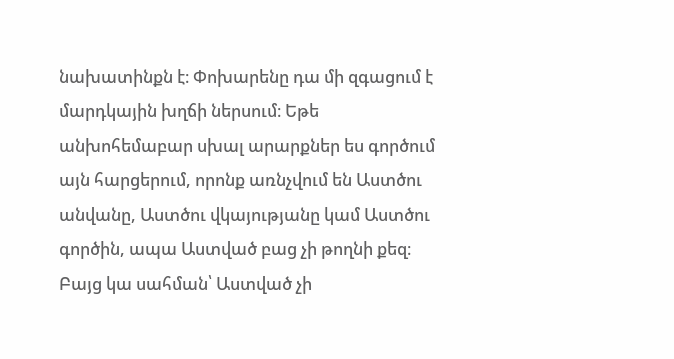նախատինքն է։ Փոխարենը դա մի զգացում է մարդկային խղճի ներսում։ Եթե անխոհեմաբար սխալ արարքներ ես գործում այն հարցերում, որոնք առնչվում են Աստծու անվանը, Աստծու վկայությանը կամ Աստծու գործին, ապա Աստված բաց չի թողնի քեզ։ Բայց կա սահման՝ Աստված չի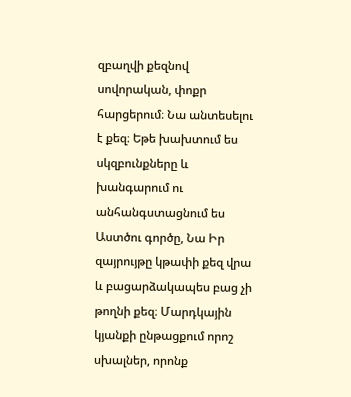զբաղվի քեզնով սովորական, փոքր հարցերում։ Նա անտեսելու է քեզ։ Եթե խախտում ես սկզբունքները և խանգարում ու անհանգստացնում ես Աստծու գործը, Նա Իր զայրույթը կթափի քեզ վրա և բացարձակապես բաց չի թողնի քեզ։ Մարդկային կյանքի ընթացքում որոշ սխալներ, որոնք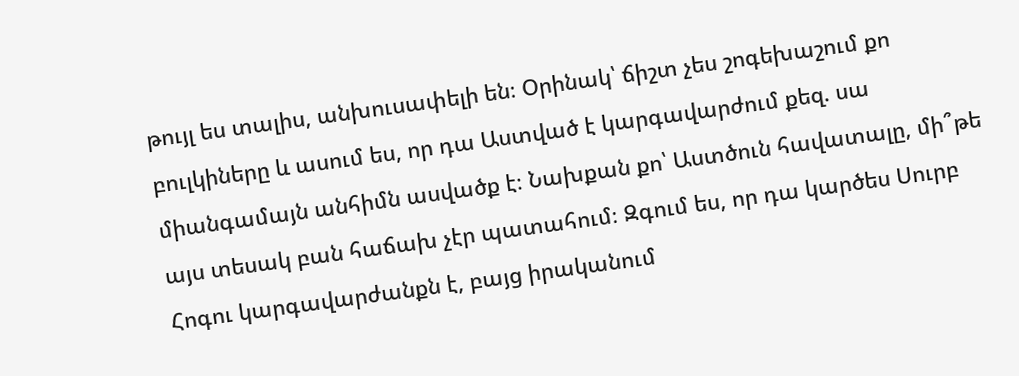թույլ ես տալիս, անխուսափելի են։ Օրինակ՝ ճիշտ չես շոգեխաշում քո բուլկիները և ասում ես, որ դա Աստված է կարգավարժում քեզ. սա միանգամայն անհիմն ասվածք է։ Նախքան քո՝ Աստծուն հավատալը, մի՞թե այս տեսակ բան հաճախ չէր պատահում։ Զգում ես, որ դա կարծես Սուրբ Հոգու կարգավարժանքն է, բայց իրականում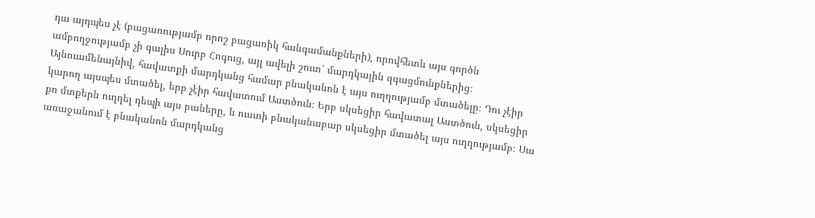դա այդպես չէ (բացառությամբ որոշ բացառիկ հանգամանքների), որովհետև այս գործն ամբողջությամբ չի գալիս Սուրբ Հոգուց, այլ ավելի շուտ՝ մարդկային զգացմունքներից։ Այնուամենայնիվ, հավատքի մարդկանց համար բնականոն է այս ուղղությամբ մտածելը։ Դու չէիր կարող այսպես մտածել, երբ չէիր հավատում Աստծուն։ Երբ սկսեցիր հավատալ Աստծուն, սկսեցիր քո մտքերն ուղղել դեպի այս բաները, և ուստի բնականաբար սկսեցիր մտածել այս ուղղությամբ։ Սա առաջանում է բնականոն մարդկանց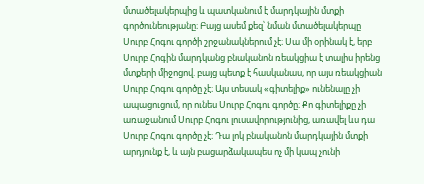մտածելակերպից և պատկանում է մարդկային մտքի գործունեությանը։ Բայց ասեմ քեզ՝ նման մտածելակերպը Սուրբ Հոգու գործի շրջանակներում չէ։ Սա մի օրինակ է, երբ Սուրբ Հոգին մարդկանց բնականոն ռեակցիա է տալիս իրենց մտքերի միջոցով. բայց պետք է հասկանաս, որ այս ռեակցիան Սուրբ Հոգու գործը չէ։ Այս տեսակ «գիտելիք» ունենալը չի ապացուցում, որ ունես Սուրբ Հոգու գործը։ Քո գիտելիքը չի առաջանում Սուրբ Հոգու լուսավորությունից, առավել ևս դա Սուրբ Հոգու գործը չէ։ Դա լոկ բնականոն մարդկային մտքի արդյունք է, և այն բացարձակապես ոչ մի կապ չունի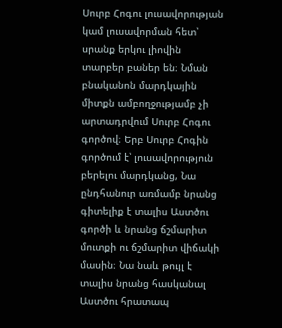Սուրբ Հոգու լուսավորության կամ լուսավորման հետ՝ սրանք երկու լիովին տարբեր բաներ են։ Նման բնականոն մարդկային միտքն ամբողջությամբ չի արտադրվում Սուրբ Հոգու գործով։ Երբ Սուրբ Հոգին գործում է՝ լուսավորություն բերելու մարդկանց, Նա ընդհանուր առմամբ նրանց գիտելիք է տալիս Աստծու գործի և նրանց ճշմարիտ մուտքի ու ճշմարիտ վիճակի մասին։ Նա նաև թույլ է տալիս նրանց հասկանալ Աստծու հրատապ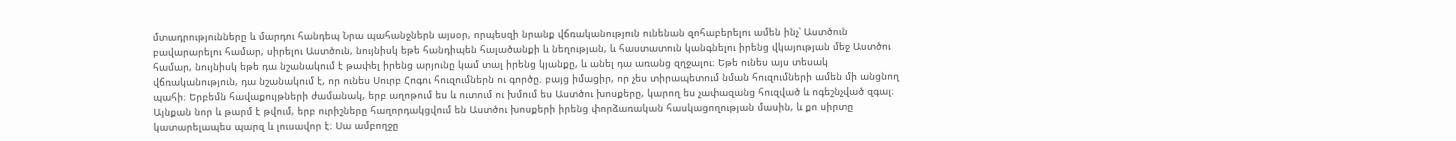մտադրությունները և մարդու հանդեպ Նրա պահանջներն այսօր, որպեսզի նրանք վճռականություն ունենան զոհաբերելու ամեն ինչ՝ Աստծուն բավարարելու համար, սիրելու Աստծուն, նույնիսկ եթե հանդիպեն հալածանքի և նեղության, և հաստատուն կանգնելու իրենց վկայության մեջ Աստծու համար, նույնիսկ եթե դա նշանակում է թափել իրենց արյունը կամ տալ իրենց կյանքը, և անել դա առանց զղջալու։ Եթե ունես այս տեսակ վճռականություն, դա նշանակում է, որ ունես Սուրբ Հոգու հուզումներն ու գործը. բայց իմացիր, որ չես տիրապետում նման հուզումների ամեն մի անցնող պահի։ Երբեմն հավաքույթների ժամանակ, երբ աղոթում ես և ուտում ու խմում ես Աստծու խոսքերը, կարող ես չափազանց հուզված և ոգեշնչված զգալ։ Այնքան նոր և թարմ է թվում, երբ ուրիշները հաղորդակցվում են Աստծու խոսքերի իրենց փորձառական հասկացողության մասին, և քո սիրտը կատարելապես պարզ և լուսավոր է։ Սա ամբողջը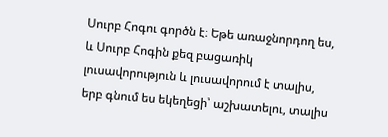Սուրբ Հոգու գործն է։ Եթե առաջնորդող ես, և Սուրբ Հոգին քեզ բացառիկ լուսավորություն և լուսավորում է տալիս, երբ գնում ես եկեղեցի՝ աշխատելու, տալիս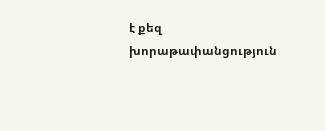է քեզ խորաթափանցություն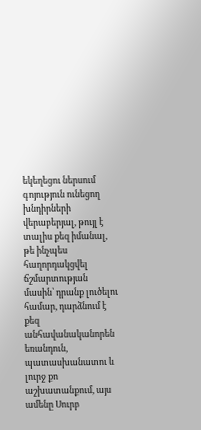եկեղեցու ներսում գոյություն ունեցող խնդիրների վերաբերյալ, թույլ է տալիս քեզ իմանալ, թե ինչպես հաղորդակցվել ճշմարտության մասին՝ դրանք լուծելու համար, դարձնում է քեզ անհավանականորեն եռանդուն, պատասխանատու և լուրջ քո աշխատանքում, այս ամենը Սուրբ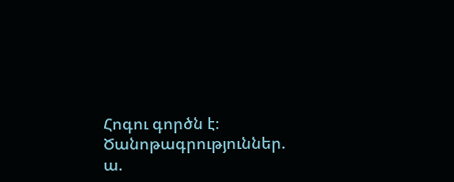Հոգու գործն է։
Ծանոթագրություններ.
ա.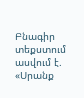Բնագիր տեքստում ասվում է. «Սրանք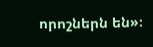որոշներն են»։